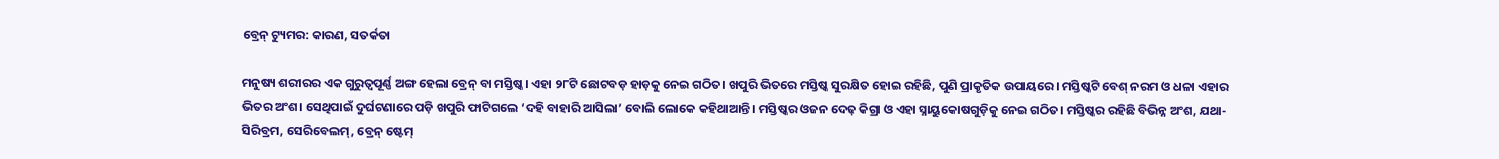ବ୍ରେନ୍‌ ଟ୍ୟୁମର: କାରଣ, ସତର୍କତା

ମନୁଷ୍ୟ ଶରୀରର ଏକ ଗୁରୁତ୍ୱପୂର୍ଣ୍ଣ ଅଙ୍ଗ ହେଲା ବ୍ରେନ୍‌ ବା ମସ୍ତିଷ୍କ। ଏହା ୨୮ଟି ଛୋଟବଡ଼ ହାଡ଼କୁ ନେଇ ଗଠିତ। ଖପୁରି ଭିତରେ ମସ୍ତିଷ୍କ ସୁରକ୍ଷିତ ହୋଇ ରହିଛି, ପୁଣି ପ୍ରାକୃତିକ ଉପାୟରେ। ମସ୍ତିଷ୍କଟି ବେଶ୍‌ ନରମ ଓ ଧଳା ଏହାର ଭିତର ଅଂଶ। ସେଥିପାଇଁ ଦୁର୍ଘଟଣାରେ ପଡ଼ି ଖପୁରି ଫାଟିଗଲେ ‘ଦହି ବାହାରି ଆସିଲା’ ବୋଲି ଲୋକେ କହିଥାଆନ୍ତି। ମସ୍ତିଷ୍କର ଓଜନ ଦେଢ଼ କିଗ୍ରା ଓ ଏହା ସ୍ନାୟୁକୋଷଗୁଡ଼ିକୁ ନେଇ ଗଠିତ। ମସ୍ତିଷ୍କର ରହିଛି ବିଭିନ୍ନ ଅଂଶ, ଯଥା- ସିରିବ୍ରମ, ସେରିବେଲମ୍‌, ବ୍ରେନ୍‌ ଷ୍ଟେମ୍‌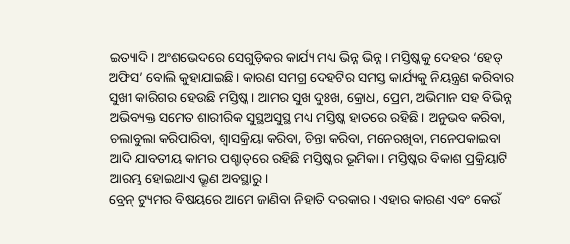ଇତ୍ୟାଦି। ଅଂଶଭେଦରେ ସେଗୁଡ଼ିକର କାର୍ଯ୍ୟ ମଧ୍ୟ ଭିନ୍ନ ଭିନ୍ନ। ମସ୍ତିଷ୍କକୁ ଦେହର ‘ହେଡ୍‌ ଅଫିସ’ ବୋଲି କୁହାଯାଇଛି। କାରଣ ସମଗ୍ର ଦେହଟିର ସମସ୍ତ କାର୍ଯ୍ୟକୁ ନିୟନ୍ତ୍ରଣ କରିବାର ସୁଖୀ କାରିଗର ହେଉଛି ମସ୍ତିଷ୍କ। ଆମର ସୁଖ ଦୁଃଖ, କ୍ରୋଧ, ପ୍ରେମ, ଅଭିମାନ ସହ ବିଭିନ୍ନ ଅଭିବ୍ୟକ୍ତ ସମେତ ଶାରୀରିକ ସୁସ୍ଥଅସୁସ୍ଥ ମଧ୍ୟ ମସ୍ତିଷ୍କ ହାତରେ ରହିଛି। ଅନୁଭବ କରିବା, ଚଲାବୁଲା କରିପାରିବା, ଶ୍ୱାସକ୍ରିୟା କରିବା, ଚିନ୍ତା କରିବା, ମନେରଖିବା, ମନେପକାଇବା ଆଦି ଯାବତୀୟ କାମର ପଶ୍ଚାତ୍‌ରେ ରହିଛି ମସ୍ତିଷ୍କର ଭୂମିକା। ମସ୍ତିଷ୍କର ବିକାଶ ପ୍ରକ୍ରିୟାଟି ଆରମ୍ଭ ହୋଇଥାଏ ଭ୍ରୂଣ ଅବସ୍ଥାରୁ।
ବ୍ରେନ୍‌ ଟ୍ୟୁମର ବିଷୟରେ ଆମେ ଜାଣିବା ନିହାତି ଦରକାର। ଏହାର କାରଣ ଏବଂ କେଉଁ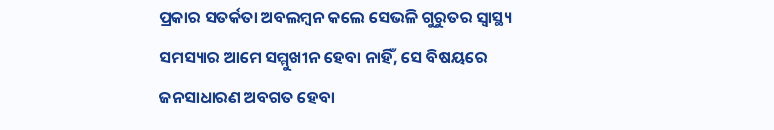ପ୍ରକାର ସତର୍କତା ଅବଲମ୍ବନ କଲେ ସେଭଳି ଗୁରୁତର ସ୍ବାସ୍ଥ୍ୟ ସମସ୍ୟାର ଆମେ ସମ୍ମୁଖୀନ ହେବା ନାହିଁ, ସେ ବିଷୟରେ ଜନସାଧାରଣ ଅବଗତ ହେବା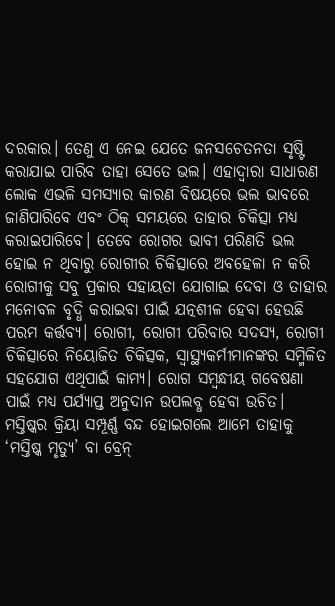ଦରକାର। ତେଣୁ ଏ ନେଇ ଯେତେ ଜନସଚେତନତା ସୃଷ୍ଟି କରାଯାଇ ପାରିବ ତାହା ସେତେ ଭଲ। ଏହାଦ୍ୱାରା ସାଧାରଣ ଲୋକ ଏଭଳି ସମସ୍ୟାର କାରଣ ବିଷୟରେ ଭଲ ଭାବରେ ଜାଣିପାରିବେ ଏବଂ ଠିକ୍‌ ସମୟରେ ତାହାର ଚିକିତ୍ସା ମଧ୍ୟ କରାଇପାରିବେ। ତେବେ ରୋଗର ଭାବୀ ପରିଣତି ଭଲ ହୋଇ ନ ଥିବାରୁ ରୋଗୀର ଚିକିତ୍ସାରେ ଅବହେଳା ନ କରି ରୋଗୀକୁ ସବୁ ପ୍ରକାର ସହାୟତା ଯୋଗାଇ ଦେବା ଓ ତାହାର ମନୋବଳ ବୃଦ୍ଧି କରାଇବା ପାଇଁ ଯତ୍ନଶୀଳ ହେବା ହେଉଛି ପରମ କର୍ତ୍ତବ୍ୟ। ରୋଗୀ, ରୋଗୀ ପରିବାର ସଦସ୍ୟ, ରୋଗୀ ଚିକିତ୍ସାରେ ନିୟୋଜିତ ଚିକିତ୍ସକ, ସ୍ବାସ୍ଥ୍ୟକର୍ମୀମାନଙ୍କର ସମ୍ମିଳିତ ସହଯୋଗ ଏଥିପାଇଁ କାମ୍ୟ। ରୋଗ ସମ୍ବନ୍ଧୀୟ ଗବେଷଣା ପାଇଁ ମଧ୍ୟ ପର୍ଯ୍ୟାପ୍ତ ଅନୁଦାନ ଉପଲବ୍ଧ ହେବା ଉଚିତ।
ମସ୍ତିଷ୍କର କ୍ରିୟା ସମ୍ପୂର୍ଣ୍ଣ ବନ୍ଦ ହୋଇଗଲେ ଆମେ ତାହାକୁ ‘ମସ୍ତିଷ୍କ ମୃତ୍ୟୁ’ ବା ବ୍ରେନ୍‌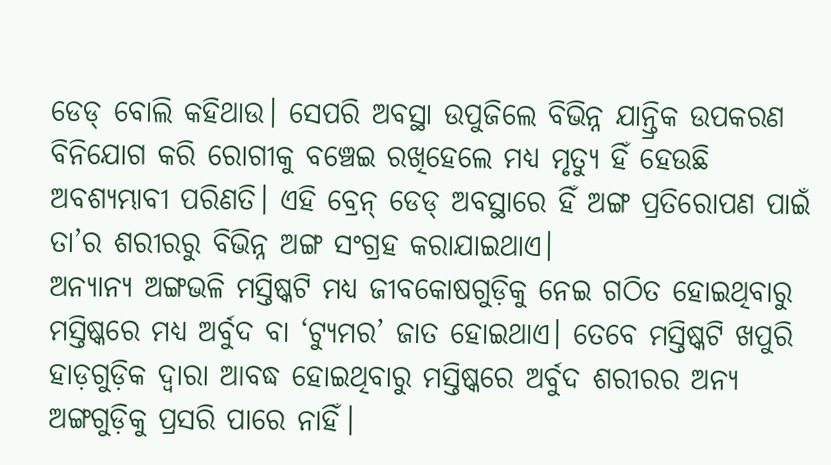ଡେଡ୍‌ ବୋଲି କହିଥାଉ। ସେପରି ଅବସ୍ଥା ଉପୁଜିଲେ ବିଭିନ୍ନ ଯାନ୍ତ୍ରିକ ଉପକରଣ ବିନିଯୋଗ କରି ରୋଗୀକୁ ବଞ୍ଚେଇ ରଖିହେଲେ ମଧ୍ୟ ମୃତ୍ୟୁ ହିଁ ହେଉଛି ଅବଶ୍ୟମ୍ଭାବୀ ପରିଣତି। ଏହି ବ୍ରେନ୍‌ ଡେଡ୍‌ ଅବସ୍ଥାରେ ହିଁ ଅଙ୍ଗ ପ୍ରତିରୋପଣ ପାଇଁ ତା’ର ଶରୀରରୁ ବିଭିନ୍ନ ଅଙ୍ଗ ସଂଗ୍ରହ କରାଯାଇଥାଏ।
ଅନ୍ୟାନ୍ୟ ଅଙ୍ଗଭଳି ମସ୍ତିଷ୍କଟି ମଧ୍ୟ ଜୀବକୋଷଗୁଡ଼ିକୁ ନେଇ ଗଠିତ ହୋଇଥିବାରୁ ମସ୍ତିଷ୍କରେ ମଧ୍ୟ ଅର୍ବୁଦ ବା ‘ଟ୍ୟୁମର’ ଜାତ ହୋଇଥାଏ। ତେବେ ମସ୍ତିଷ୍କଟି ଖପୁରି ହାଡ଼ଗୁଡ଼ିକ ଦ୍ୱାରା ଆବଦ୍ଧ ହୋଇଥିବାରୁ ମସ୍ତିଷ୍କରେ ଅର୍ବୁଦ ଶରୀରର ଅନ୍ୟ ଅଙ୍ଗଗୁଡ଼ିକୁ ପ୍ରସରି ପାରେ ନାହିଁ।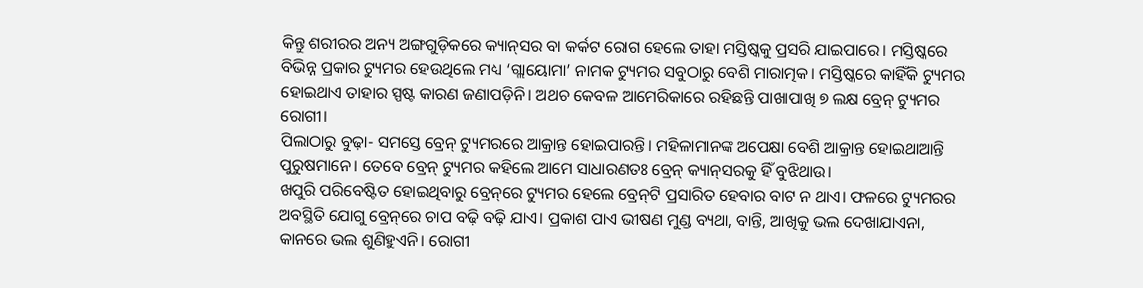କିନ୍ତୁ ଶରୀରର ଅନ୍ୟ ଅଙ୍ଗଗୁଡ଼ିକରେ କ୍ୟାନ୍‌ସର ବା କର୍କଟ ରୋଗ ହେଲେ ତାହା ମସ୍ତିଷ୍କକୁ ପ୍ରସରି ଯାଇପାରେ। ମସ୍ତିଷ୍କରେ ବିଭିନ୍ନ ପ୍ରକାର ଟ୍ୟୁମର ହେଉଥିଲେ ମଧ୍ୟ ‘ଗ୍ଲାୟୋମା’ ନାମକ ଟ୍ୟୁମର ସବୁଠାରୁ ବେଶି ମାରାତ୍ମକ। ମସ୍ତିଷ୍କରେ କାହିଁକି ଟ୍ୟୁମର ହୋଇଥାଏ ତାହାର ସ୍ପଷ୍ଟ କାରଣ ଜଣାପଡ଼ିନି। ଅଥଚ କେବଳ ଆମେରିକାରେ ରହିଛନ୍ତି ପାଖାପାଖି ୭ ଲକ୍ଷ ବ୍ରେନ୍‌ ଟ୍ୟୁମର ରୋଗୀ।
ପିଲାଠାରୁ ବୁଢ଼ା- ସମସ୍ତେ ବ୍ରେନ୍‌ ଟ୍ୟୁମରରେ ଆକ୍ରାନ୍ତ ହୋଇପାରନ୍ତି। ମହିଳାମାନଙ୍କ ଅପେକ୍ଷା ବେଶି ଆକ୍ରାନ୍ତ ହୋଇଥାଆନ୍ତି ପୁରୁଷମାନେ। ତେବେ ବ୍ରେନ୍‌ ଟ୍ୟୁମର କହିଲେ ଆମେ ସାଧାରଣତଃ ବ୍ରେନ୍‌ କ୍ୟାନ୍‌ସରକୁ ହିଁ ବୁଝିଥାଉ।
ଖପୁରି ପରିବେଷ୍ଟିତ ହୋଇଥିବାରୁ ବ୍ରେନ୍‌ରେ ଟ୍ୟୁମର ହେଲେ ବ୍ରେନ୍‌ଟି ପ୍ରସାରିତ ହେବାର ବାଟ ନ ଥାଏ। ଫଳରେ ଟ୍ୟୁମରର ଅବସ୍ଥିତି ଯୋଗୁ ବ୍ରେନ୍‌ରେ ଚାପ ବଢ଼ି ବଢ଼ି ଯାଏ। ପ୍ରକାଶ ପାଏ ଭୀଷଣ ମୁଣ୍ଡ ବ୍ୟଥା, ବାନ୍ତି, ଆଖିକୁ ଭଲ ଦେଖାଯାଏନା, କାନରେ ଭଲ ଶୁଣିହୁଏନି। ରୋଗୀ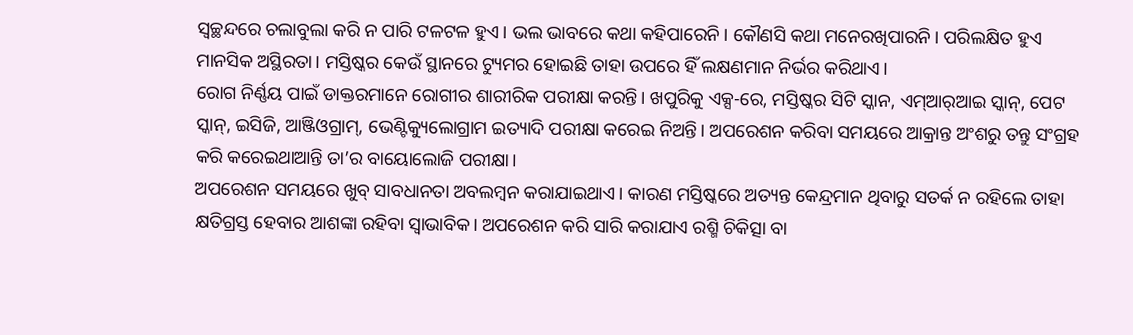ସ୍ବଚ୍ଛନ୍ଦରେ ଚଲାବୁଲା କରି ନ ପାରି ଟଳଟଳ ହୁଏ। ଭଲ ଭାବରେ କଥା କହିପାରେନି। କୌଣସି କଥା ମନେରଖିପାରନି। ପରିଲକ୍ଷିତ ହୁଏ ମାନସିକ ଅସ୍ଥିରତା। ମସ୍ତିଷ୍କର କେଉଁ ସ୍ଥାନରେ ଟ୍ୟୁମର ହୋଇଛି ତାହା ଉପରେ ହିଁ ଲକ୍ଷଣମାନ ନିର୍ଭର କରିଥାଏ।
ରୋଗ ନିର୍ଣ୍ଣୟ ପାଇଁ ଡାକ୍ତରମାନେ ରୋଗୀର ଶାରୀରିକ ପରୀକ୍ଷା କରନ୍ତି। ଖପୁରିକୁ ଏକ୍ସ-ରେ, ମସ୍ତିଷ୍କର ସିଟି ସ୍କାନ, ଏମ୍‌ଆର୍‌ଆଇ ସ୍କାନ୍‌, ପେଟ ସ୍କାନ୍‌, ଇସିଜି, ଆଞ୍ଜିଓଗ୍ରାମ୍‌, ଭେଣ୍ଟିକ୍ୟୁଲୋଗ୍ରାମ ଇତ୍ୟାଦି ପରୀକ୍ଷା କରେଇ ନିଅନ୍ତି। ଅପରେଶନ କରିବା ସମୟରେ ଆକ୍ରାନ୍ତ ଅଂଶରୁ ତନ୍ତୁ ସଂଗ୍ରହ କରି କରେଇଥାଆନ୍ତି ତା’ର ବାୟୋଲୋଜି ପରୀକ୍ଷା।
ଅପରେଶନ ସମୟରେ ଖୁବ୍‌ ସାବଧାନତା ଅବଲମ୍ବନ କରାଯାଇଥାଏ। କାରଣ ମସ୍ତିଷ୍କରେ ଅତ୍ୟନ୍ତ କେନ୍ଦ୍ରମାନ ଥିବାରୁ ସତର୍କ ନ ରହିଲେ ତାହା କ୍ଷତିଗ୍ରସ୍ତ ହେବାର ଆଶଙ୍କା ରହିବା ସ୍ବାଭାବିକ। ଅପରେଶନ କରି ସାରି କରାଯାଏ ରଶ୍ମି ଚିକିତ୍ସା ବା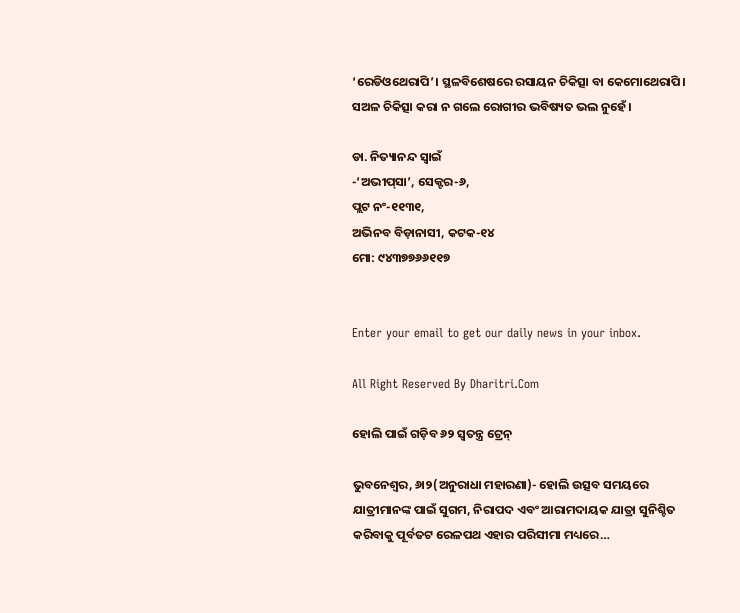‘ରେଡିଓଥେରାପି’। ସ୍ଥଳବିଶେଷରେ ରସାୟନ ଚିକିତ୍ସା ବା କେମୋଥେରାପି। ସଅଳ ଚିକିତ୍ସା କରା ନ ଗଲେ ରୋଗୀର ଭବିଷ୍ୟତ ଭଲ ନୁହେଁ।

ଡା. ନିତ୍ୟାନନ୍ଦ ସ୍ବାଇଁ
-‘ଅଭୀପ୍‌ସା’, ସେକ୍ଟର-୬,
ପ୍ଲଟ ନଂ-୧୧୩୧,
ଅଭିନବ ବିଡ଼ାନାସୀ, କଟକ-୧୪
ମୋ: ୯୪୩୭୭୬୬୧୧୭


Enter your email to get our daily news in your inbox.

All Right Reserved By Dharitri.Com

ହୋଲି ପାଇଁ ଗଡ଼ିବ ୬୨ ସ୍ବତନ୍ତ୍ର ଟ୍ରେନ୍‌

ଭୁବନେଶ୍ୱର, ୬ା୨(ଅନୁରାଧା ମହାରଣା)- ହୋଲି ଉତ୍ସବ ସମୟରେ ଯାତ୍ରୀମାନଙ୍କ ପାଇଁ ସୁଗମ, ନିରାପଦ ଏବଂ ଆରାମଦାୟକ ଯାତ୍ରା ସୁନିଶ୍ଚିତ କରିବାକୁ ପୂର୍ବତଟ ରେଳପଥ ଏହାର ପରିସୀମା ମଧ୍ୟରେ…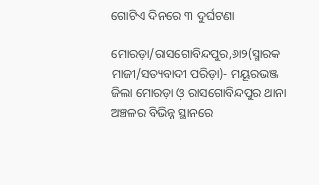ଗୋଟିଏ ଦିନରେ ୩ ଦୁର୍ଘଟଣା

ମୋରଡ଼ା/ରାସଗୋବିନ୍ଦପୁର,୬ା୨(ସ୍ମାରକ ମାଜୀ/ସତ୍ୟବାଦୀ ପରିଡ଼ା)- ମୟୂରଭଞ୍ଜ ଜିଲା ମୋରଡ଼ା ଓ଼ ରାସଗୋବିନ୍ଦପୁର ଥାନା ଅଞ୍ଚଳର ବିଭିନ୍ନ ସ୍ଥାନରେ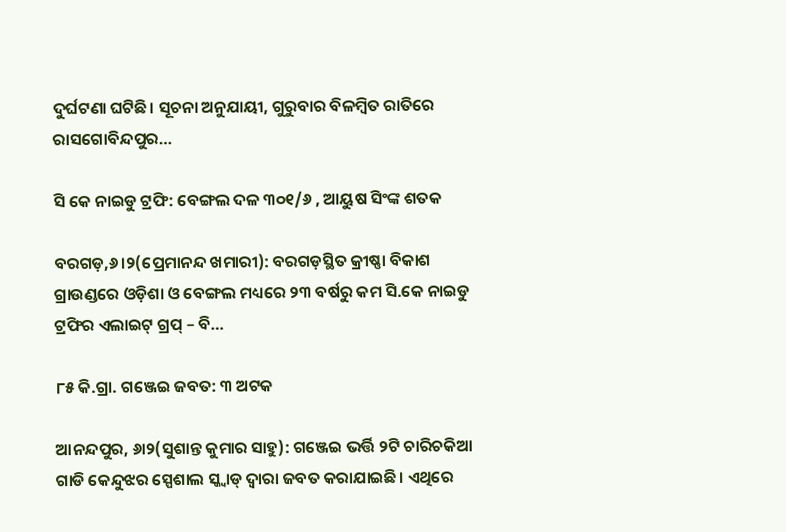ଦୁର୍ଘଟଣା ଘଟିଛି। ସୂଚନା ଅନୁଯାୟୀ, ଗୁରୁବାର ବିଳମ୍ବିତ ରାତିରେ ରାସଗୋବିନ୍ଦପୁର…

ସି କେ ନାଇଡୁ ଟ୍ରଫି: ବେଙ୍ଗଲ ଦଳ ୩୦୧/୬ , ଆୟୁଷ ସିଂଙ୍କ ଶତକ

ବରଗଡ଼,୬।୨(ପ୍ରେମାନନ୍ଦ ଖମାରୀ): ବରଗଡ଼ସ୍ଥିତ କ୍ରୀଷ୍ଣା ବିକାଶ ଗ୍ରାଉଣ୍ଡରେ ଓଡ଼ିଶା ଓ ବେଙ୍ଗଲ ମଧ୍ୟରେ ୨୩ ବର୍ଷରୁ କମ ସି.କେ ନାଇଡୁ ଟ୍ରଫିର ଏଲାଇଟ୍ ଗ୍ରପ୍‌ – ବି…

୮୫ କି.ଗ୍ରା. ଗଞ୍ଜେଇ ଜବତ: ୩ ଅଟକ

ଆନନ୍ଦପୁର, ୬ା୨(ସୁଶାନ୍ତ କୁମାର ସାହୁ): ଗଞ୍ଜେଇ ଭର୍ତ୍ତି ୨ଟି ଚାରିଚକିଆ ଗାଡି କେନ୍ଦୁଝର ସ୍ପେଶାଲ ସ୍କ୍ବାଡ୍‌ ଦ୍ୱାରା ଜବତ କରାଯାଇଛି। ଏଥିରେ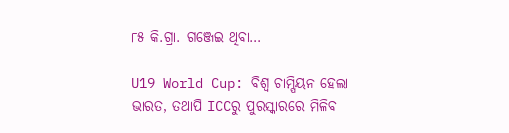୮୫ କି.ଗ୍ରା. ଗଞ୍ଜେଇ ଥିବା…

U19 World Cup: ବିଶ୍ୱ ଚାମ୍ପିୟନ ହେଲା ଭାରତ, ତଥାପି ICCରୁ ପୁରସ୍କାରରେ ମିଳିବ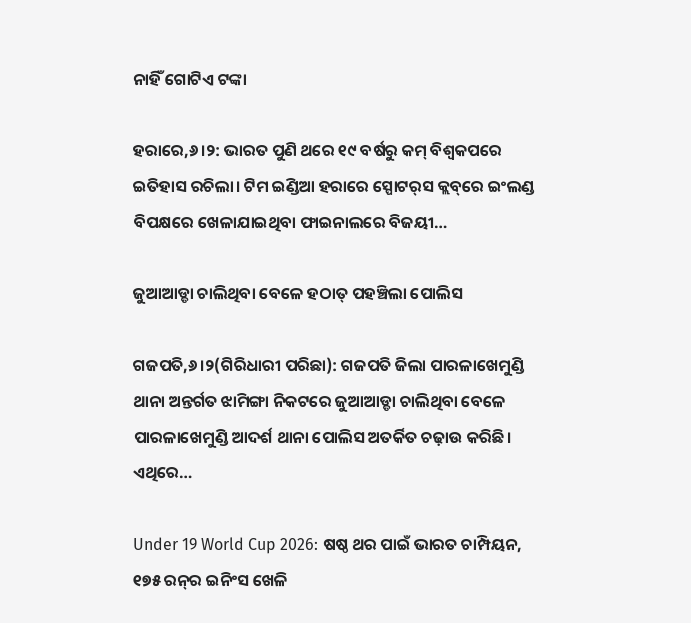ନାହିଁ ଗୋଟିଏ ଟଙ୍କା

ହରାରେ,୬।୨: ଭାରତ ପୁଣି ଥରେ ୧୯ ବର୍ଷରୁ କମ୍‌ ବିଶ୍ୱକପରେ ଇତିହାସ ରଚିଲା। ଟିମ ଇଣ୍ଡିଆ ହରାରେ ସ୍ପୋଟର୍‌ସ କ୍ଲବ୍‌ରେ ଇଂଲଣ୍ଡ ବିପକ୍ଷରେ ଖେଳାଯାଇଥିବା ଫାଇନାଲରେ ବିଜୟୀ…

ଜୁଆଆଡ୍ଡା ଚାଲିଥିବା ବେଳେ ହଠାତ୍‌ ପହଞ୍ଚିଲା ପୋଲିସ

ଗଜପତି,୬।୨(ଗିରିଧାରୀ ପରିଛା): ଗଜପତି ଜିଲା ପାରଳାଖେମୁଣ୍ଡି ଥାନା ଅନ୍ତର୍ଗତ ଝାମିଙ୍ଗା ନିକଟରେ ଜୁଆଆଡ୍ଡା ଚାଲିଥିବା ବେଳେ ପାରଳାଖେମୁଣ୍ଡି ଆଦର୍ଶ ଥାନା ପୋଲିସ ଅତର୍କିତ ଚଢ଼ାଉ କରିଛି। ଏଥିରେ…

Under 19 World Cup 2026: ଷଷ୍ଠ ଥର ପାଇଁ ଭାରତ ଚାମ୍ପିୟନ, ୧୭୫ ରନ୍‌ର ଇନିଂସ ଖେଳି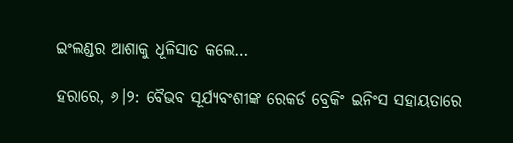ଇଂଲଣ୍ଡର ଆଶାକୁ ଧୂଳିସାତ କଲେ…

ହରାରେ, ୬।୨: ବୈଭବ ସୂର୍ଯ୍ୟବଂଶୀଙ୍କ ରେକର୍ଡ ବ୍ରେକିଂ ଇନିଂସ ସହାୟତାରେ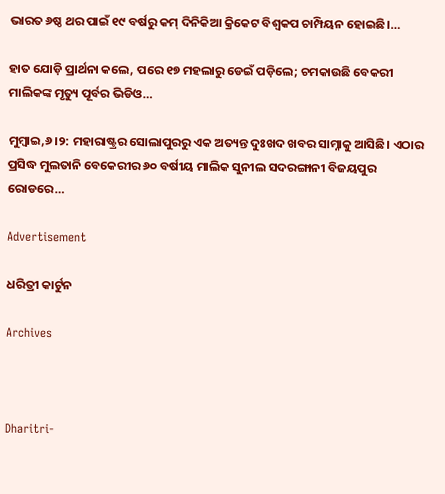ଭାରତ ୬ଷ୍ଠ ଥର ପାଇଁ ୧୯ ବର୍ଷରୁ କମ୍‌ ଦିନିକିଆ କ୍ରିକେଟ ବିଶ୍ୱକପ ଚାମ୍ପିୟନ ହୋଇଛି।…

ହାତ ଯୋଡ଼ି ପ୍ରାର୍ଥନା କଲେ, ପରେ ୧୭ ମହଲାରୁ ଡେଇଁ ପଡ଼ିଲେ; ଚମକାଉଛି ବେକରୀ ମାଲିକଙ୍କ ମୃତ୍ୟୁ ପୂର୍ବର ଭିଡିଓ…

ମୁମ୍ବାଇ,୬।୨: ମହାରାଷ୍ଟ୍ରର ସୋଲାପୁରରୁ ଏକ ଅତ୍ୟନ୍ତ ଦୁଃଖଦ ଖବର ସାମ୍ନାକୁ ଆସିଛି। ଏଠାର ପ୍ରସିଦ୍ଧ ମୁଲତାନି ବେକେରୀର ୬୦ ବର୍ଷୀୟ ମାଲିକ ସୁନୀଲ ସଦରଙ୍ଗାନୀ ବିଜୟପୁର ରୋଡରେ…

Advertisement

ଧରିତ୍ରୀ କାର୍ଟୁନ

Archives



Dharitri-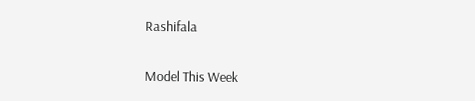Rashifala

Model This Week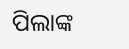ପିଲାଙ୍କ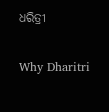ଧରିତ୍ରୀ

Why Dharitri